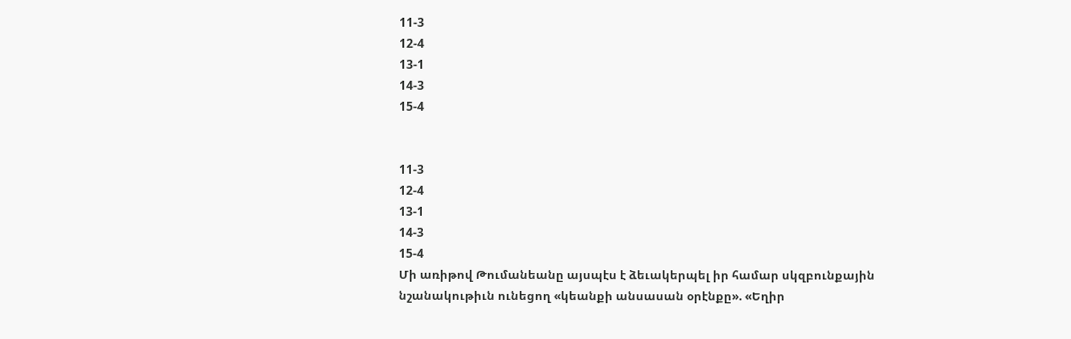11-3
12-4
13-1
14-3
15-4


11-3
12-4
13-1
14-3
15-4
Մի առիթով Թումանեանը այսպէս է ձեւակերպել իր համար սկզբունքային նշանակութիւն ունեցող «կեանքի անսասան օրէնքը». «Եղիր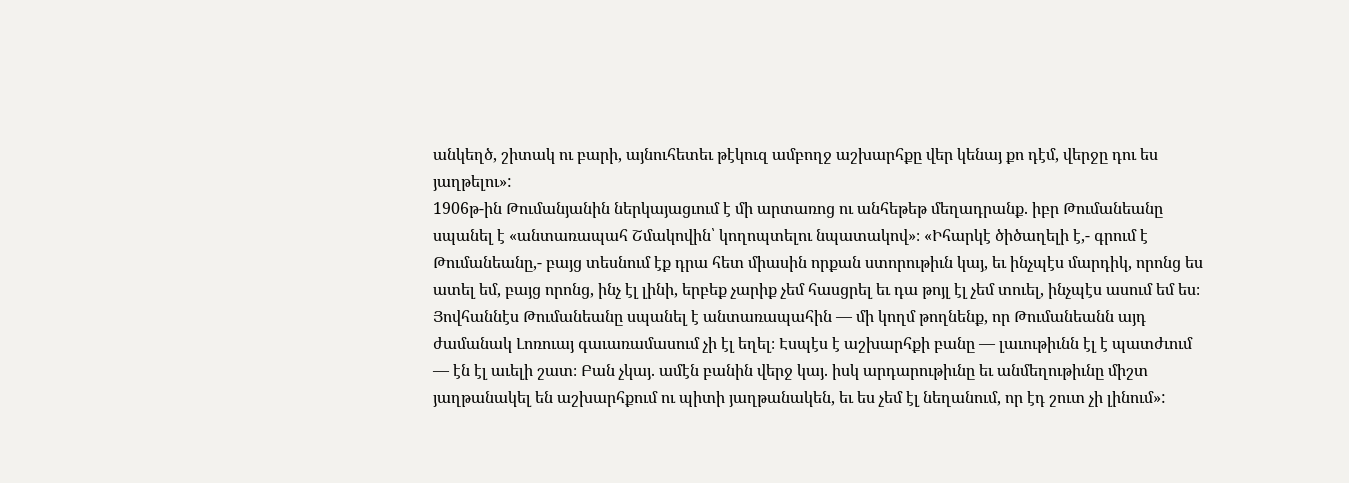անկեղծ, շիտակ ու բարի, այնուհետեւ թէկուզ ամբողջ աշխարհքը վեր կենայ քո դէմ, վերջը դու ես յաղթելու»:
1906թ-ին Թումանյանին ներկայացւում է մի արտառոց ու անհեթեթ մեղադրանք. իբր Թումանեանը սպանել է «անտառապահ Շմակովին՝ կողոպտելու նպատակով»։ «Իհարկէ ծիծաղելի է,- գրում է Թումանեանը,- բայց տեսնում էք դրա հետ միասին որքան ստորութիւն կայ, եւ ինչպէս մարդիկ, որոնց ես ատել եմ, բայց որոնց, ինչ էլ լինի, երբեք չարիք չեմ հասցրել եւ դա թոյլ էլ չեմ տուել, ինչպէս ասում եմ ես։ Յովհաննէս Թումանեանը սպանել է անտառապահին — մի կողմ թողնենք, որ Թումանեանն այդ ժամանակ Լոռուայ գաւառամասում չի էլ եղել։ Էսպէս է աշխարհքի բանը — լաւութիւնն էլ է պատժւում — էն էլ աւելի շատ։ Բան չկայ. ամէն բանին վերջ կայ. իսկ արդարութիւնը եւ անմեղութիւնը միշտ յաղթանակել են աշխարհքում ու պիտի յաղթանակեն, եւ ես չեմ էլ նեղանում, որ էդ շուտ չի լինում»: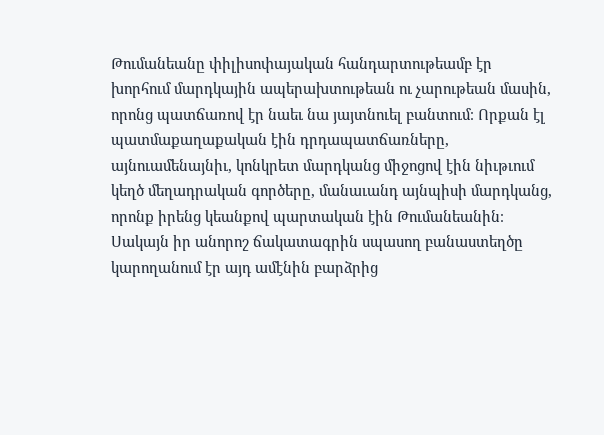Թումանեանը փիլիսոփայական հանդարտութեամբ էր խորհում մարդկային ապերախտութեան ու չարութեան մասին, որոնց պատճառով էր նաեւ նա յայտնուել բանտում։ Որքան էլ պատմաքաղաքական էին դրդապատճառները, այնուամենայնիւ, կոնկրետ մարդկանց միջոցով էին նիւթւում կեղծ մեղադրական գործերը, մանաւանդ այնպիսի մարդկանց, որոնք իրենց կեանքով պարտական էին Թումանեանին։ Սակայն իր անորոշ ճակատագրին սպասող բանաստեղծը կարողանում էր այդ ամէնին բարձրից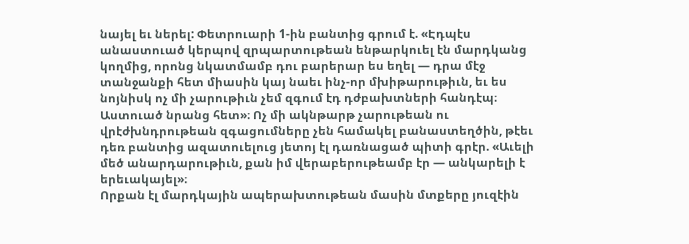նայել եւ ներել: Փետրուարի 1-ին բանտից գրում է. «Էդպէս անաստուած կերպով զրպարտութեան ենթարկուել էն մարդկանց կողմից, որոնց նկատմամբ դու բարերար ես եղել — դրա մէջ տանջանքի հետ միասին կայ նաեւ ինչ-որ մխիթարութիւն, եւ ես նոյնիսկ ոչ մի չարութիւն չեմ զգում էդ դժբախտների հանդէպ։ Աստուած նրանց հետ»։ Ոչ մի ակնթարթ չարութեան ու վրէժխնդրութեան զգացումները չեն համակել բանաստեղծին, թէեւ դեռ բանտից ազատուելուց յետոյ էլ դառնացած պիտի գրէր. «Աւելի մեծ անարդարութիւն, քան իմ վերաբերութեամբ էր — անկարելի է երեւակայել»։
Որքան էլ մարդկային ապերախտութեան մասին մտքերը յուզէին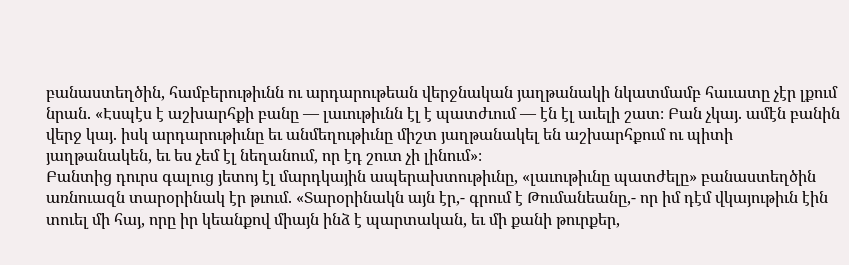բանաստեղծին, համբերութիւնն ու արդարութեան վերջնական յաղթանակի նկատմամբ հաւատը չէր լքում նրան. «Էսպէս է աշխարհքի բանը — լաւութիւնն էլ է պատժւում — էն էլ աւելի շատ։ Բան չկայ. ամէն բանին վերջ կայ. իսկ արդարութիւնը եւ անմեղութիւնը միշտ յաղթանակել են աշխարհքում ու պիտի յաղթանակեն, եւ ես չեմ էլ նեղանում, որ էդ շուտ չի լինում»։
Բանտից դուրս գալուց յետոյ էլ մարդկային ապերախտութիւնը, «լաւութիւնը պատժելը» բանաստեղծին առնուազն տարօրինակ էր թւում. «Տարօրինակն այն էր,- գրում է Թումանեանը,- որ իմ դէմ վկայութիւն էին տուել մի հայ, որը իր կեանքով միայն ինձ է պարտական, եւ մի քանի թուրքեր,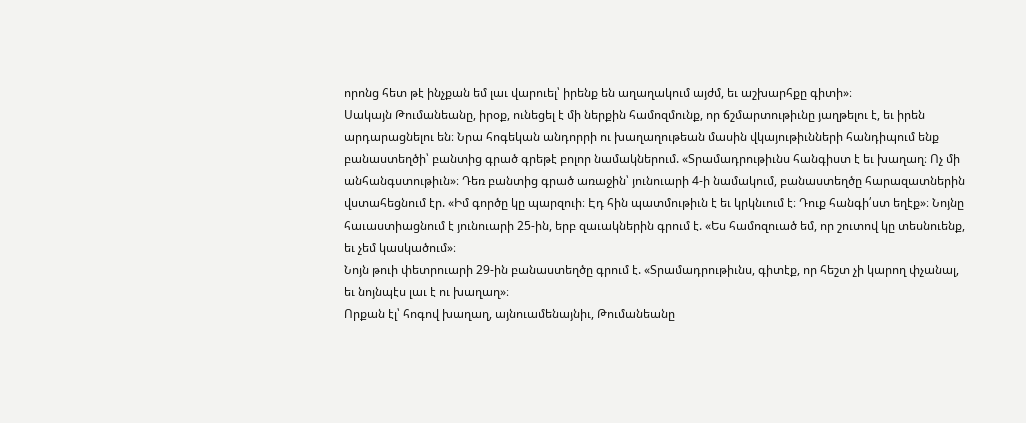որոնց հետ թէ ինչքան եմ լաւ վարուել՝ իրենք են աղաղակում այժմ, եւ աշխարհքը գիտի»։
Սակայն Թումանեանը, իրօք, ունեցել է մի ներքին համոզմունք, որ ճշմարտութիւնը յաղթելու է, եւ իրեն արդարացնելու են։ Նրա հոգեկան անդորրի ու խաղաղութեան մասին վկայութիւնների հանդիպում ենք բանաստեղծի՝ բանտից գրած գրեթէ բոլոր նամակներում. «Տրամադրութիւնս հանգիստ է եւ խաղաղ։ Ոչ մի անհանգստութիւն»։ Դեռ բանտից գրած առաջին՝ յունուարի 4-ի նամակում, բանաստեղծը հարազատներին վստահեցնում էր. «Իմ գործը կը պարզուի։ Էդ հին պատմութիւն է եւ կրկնւում է։ Դուք հանգի՛ստ եղէք»։ Նոյնը հաւաստիացնում է յունուարի 25-ին, երբ զաւակներին գրում է. «Ես համոզուած եմ, որ շուտով կը տեսնուենք, եւ չեմ կասկածում»։
Նոյն թուի փետրուարի 29-ին բանաստեղծը գրում է. «Տրամադրութիւնս, գիտէք, որ հեշտ չի կարող փչանալ, եւ նոյնպէս լաւ է ու խաղաղ»։
Որքան էլ՝ հոգով խաղաղ, այնուամենայնիւ, Թումանեանը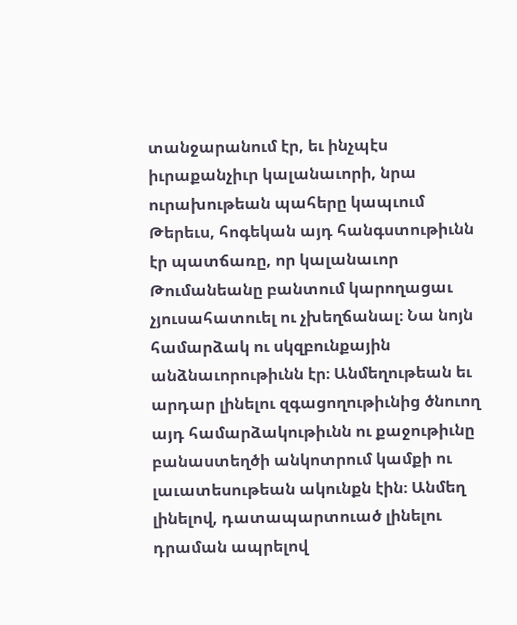տանջարանում էր, եւ ինչպէս իւրաքանչիւր կալանաւորի, նրա ուրախութեան պահերը կապւում
Թերեւս, հոգեկան այդ հանգստութիւնն էր պատճառը, որ կալանաւոր Թումանեանը բանտում կարողացաւ չյուսահատուել ու չխեղճանալ։ Նա նոյն համարձակ ու սկզբունքային անձնաւորութիւնն էր։ Անմեղութեան եւ արդար լինելու զգացողութիւնից ծնուող այդ համարձակութիւնն ու քաջութիւնը բանաստեղծի անկոտրում կամքի ու լաւատեսութեան ակունքն էին։ Անմեղ լինելով, դատապարտուած լինելու դրաման ապրելով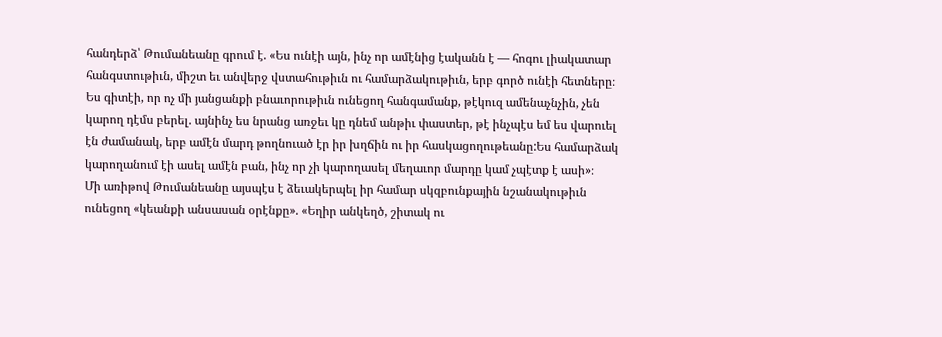հանդերձ՝ Թումանեանը գրում է. «Ես ունէի այն, ինչ որ ամէնից էականն է — հոգու լիակատար հանգստութիւն, միշտ եւ անվերջ վստահութիւն ու համարձակութիւն, երբ գործ ունէի հետները։ Ես գիտէի, որ ոչ մի յանցանքի բնաւորութիւն ունեցող հանգամանք, թէկուզ ամենաչնչին, չեն կարող դէմս բերել. այնինչ ես նրանց առջեւ կը դնեմ անթիւ փաստեր, թէ ինչպէս եմ ես վարուել էն ժամանակ, երբ ամէն մարդ թողնուած էր իր խղճին ու իր հասկացողութեանը:Ես համարձակ կարողանում էի ասել ամէն բան, ինչ որ չի կարողասել մեղաւոր մարդը կամ չպէտք է ասի»։
Մի առիթով Թումանեանը այսպէս է ձեւակերպել իր համար սկզբունքային նշանակութիւն ունեցող «կեանքի անսասան օրէնքը». «Եղիր անկեղծ, շիտակ ու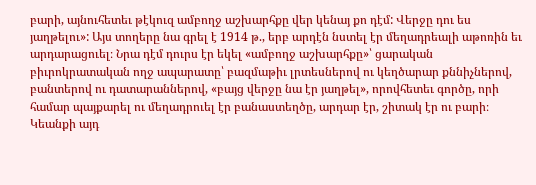բարի, այնուհետեւ թէկուզ ամբողջ աշխարհքը վեր կենայ քո դէմ: Վերջը դու ես յաղթելու»: Այս տողերը նա գրել է 1914 թ., երբ արդէն նստել էր մեղադրեալի աթոռին եւ արդարացուել։ Նրա դէմ դուրս էր եկել «ամբողջ աշխարհքը»՝ ցարական բիւրոկրատական ողջ ապարատը՝ բազմաթիւ լրտեսներով ու կեղծարար քննիչներով, բանտերով ու դատարաններով, «բայց վերջը նա էր յաղթել», որովհետեւ գործը, որի համար պայքարել ու մեղադրուել էր բանաստեղծը, արդար էր, շիտակ էր ու բարի։
Կեանքի այդ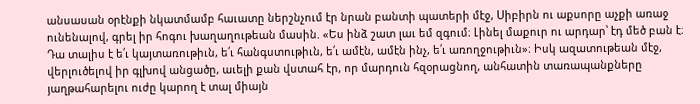անսասան օրէնքի նկատմամբ հաւատը ներշնչում էր նրան բանտի պատերի մէջ, Սիբիրն ու աքսորը աչքի առաջ ունենալով, գրել իր հոգու խաղաղութեան մասին. «Ես ինձ շատ լաւ եմ զգում։ Լինել մաքուր ու արդար՝ էդ մեծ բան է։ Դա տալիս է ե՛ւ կայտառութիւն, ե՛ւ հանգստութիւն, ե՛ւ ամէն, ամէն ինչ, ե՛ւ առողջութիւն»։ Իսկ ազատութեան մէջ, վերլուծելով իր գլխով անցածը, աւելի քան վստահ էր, որ մարդուն հզօրացնող, անհատին տառապանքները յաղթահարելու ուժը կարող է տալ միայն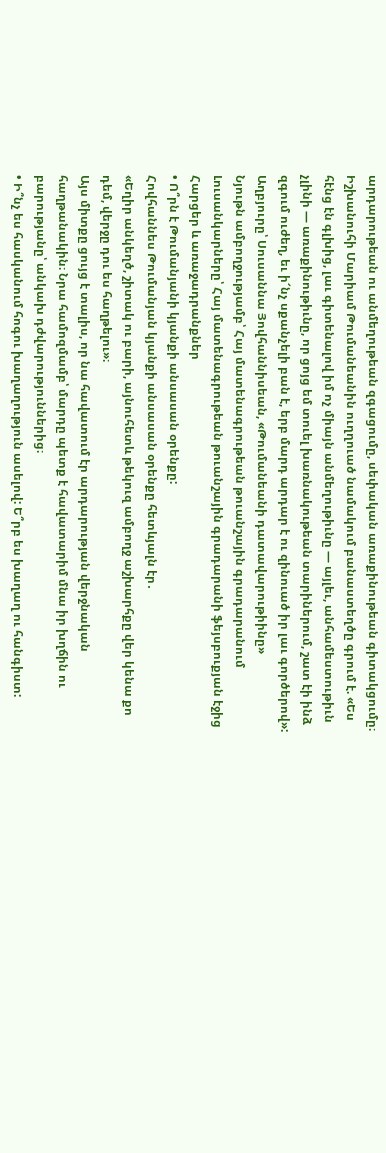արդարութեան ու անմեղութեան զգացումը, սեփական առաքինութեան գիտակցումը։
Իշխանուհի Մարիամ Թումանեանին ուղղուած նամակում բանաստեղծը գրում է. «Ես հէնց էն գլխից, լաւ գիտենալով իմ ոչ միայն անմեղութիւնը — այլեւ, անհամեստութիւն չլինի — առաքինութիւնը, որ ցոյց եմ տուել խառնակութեան տարիներում, շատ էի ինձ զգում ուժեղ, եւ ի՜նչ սքանչելի բան է, երբ մարդ արդար է ու զինուած իր լաւ գործերով»:
Աղբյուրը՝ Սուսաննա Յովհաննիսեան, «Թումանեանի դատավարութիինը»
Նյութն ամբողջությամբ՝ Հայ մատենագրութեան թուանշային գրադարանում
Լուսանկարները՝ Հայ մատենագրութեան թուանշային գրադարանի ֆեյսբուքյան էջից
Հարցեր և առաջադրանքներ
• Ո՞րն է Թումանյանի կյանքի անսասան օրենքը:
Հովհաննես Թումանյան կյանքի անսասան օրենքը հետևյալն էր․
«Եղիր անկեղծ, շիտակ ու բարի, այնուհետև թեկուզ ամբողջ աշխարհքը վեր կենա քո դեմ, վերջը դու ես հաղթելու»։
Այս միտքը ցույց է տալիս, որ նա հավատում էր արդարության վերջնական հաղթանակին։ Նրա համոզմամբ՝ մարդը պետք է հավատարիմ մնա իր խղճին ու բարությանը՝ անկախ դժվարություններից։
• Ի՞նչ ես հասկանում հոգու խաղաղություն ասելով: Ե՞րբ ես խաղաղ ու հանգիստ: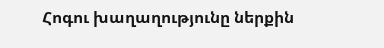Հոգու խաղաղությունը ներքին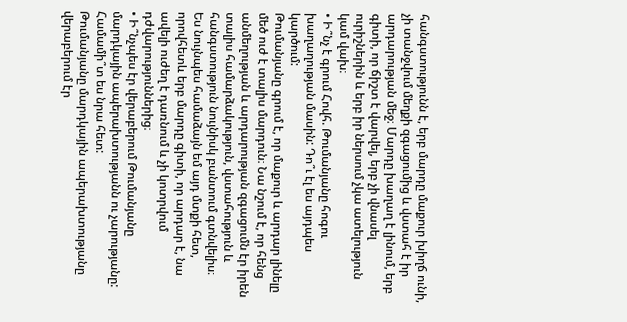հանգստությունն է, երբ մարդը մաքուր խիղճ ունի, չի տանջվում մեղքի զգացումից և վստահ է իր արդարության մեջ։ Մարդը խաղաղ է լինում, երբ գիտի, որ ճիշտ է վարվել, երբ չի վնասել ուրիշներին և երբ իր ներսում չկա ատելություն կամ վախ։
• Ի՞նչ է գրում Հովհ. Թումանյանը հոգու խաղաղության մասին: Դո՞ւ էլ ես այդպես կարծում:
Թումանյանը գրում է, որ մաքուր և արդար լինելը մեծ ուժ է տալիս մարդուն։ Նա նշում է, որ հենց անմեղության և արդարության զգացումն էր իրեն տալիս համարձակություն, վստահություն և հանգստություն նույնիսկ բանտում գտնվելիս։
Ես նույնպես համաձայն եմ այդ մտքի հետ, որովհետև երբ մարդը գիտի, որ արդար է, նա ավելի ուժեղ է դառնում և չի կոտրվում դժվարություններից։
• Ի՞նչպես էր վերաբերում Թումանյանը մարդկային ապերախտությանն ու չարությանը: Համամի՞տ ես նրա հետ:
Թումանյանը մարդկային ապերախտությանը վերաբերում էր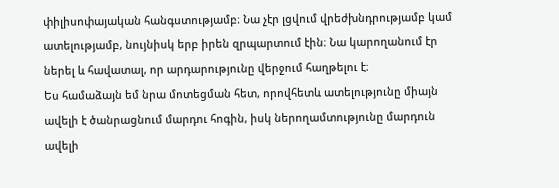փիլիսոփայական հանգստությամբ։ Նա չէր լցվում վրեժխնդրությամբ կամ ատելությամբ, նույնիսկ երբ իրեն զրպարտում էին։ Նա կարողանում էր ներել և հավատալ, որ արդարությունը վերջում հաղթելու է։
Ես համաձայն եմ նրա մոտեցման հետ, որովհետև ատելությունը միայն ավելի է ծանրացնում մարդու հոգին, իսկ ներողամտությունը մարդուն ավելի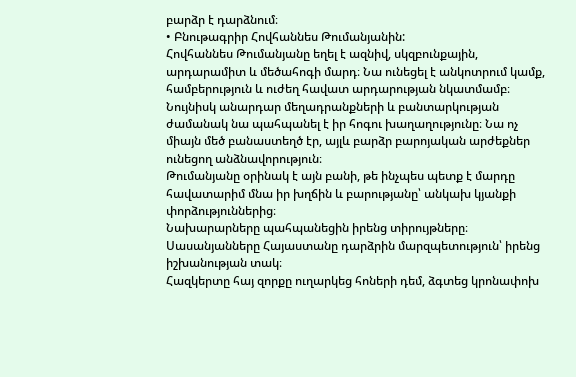բարձր է դարձնում։
• Բնութագրիր Հովհաննես Թումանյանին:
Հովհաննես Թումանյանը եղել է ազնիվ, սկզբունքային, արդարամիտ և մեծահոգի մարդ։ Նա ունեցել է անկոտրում կամք, համբերություն և ուժեղ հավատ արդարության նկատմամբ։ Նույնիսկ անարդար մեղադրանքների և բանտարկության ժամանակ նա պահպանել է իր հոգու խաղաղությունը։ Նա ոչ միայն մեծ բանաստեղծ էր, այլև բարձր բարոյական արժեքներ ունեցող անձնավորություն։
Թումանյանը օրինակ է այն բանի, թե ինչպես պետք է մարդը հավատարիմ մնա իր խղճին և բարությանը՝ անկախ կյանքի փորձություններից։
Նախարարները պահպանեցին իրենց տիրույթները։ Սասանյանները Հայաստանը դարձրին մարզպետություն՝ իրենց իշխանության տակ։
Հազկերտը հայ զորքը ուղարկեց հոների դեմ, ձգտեց կրոնափոխ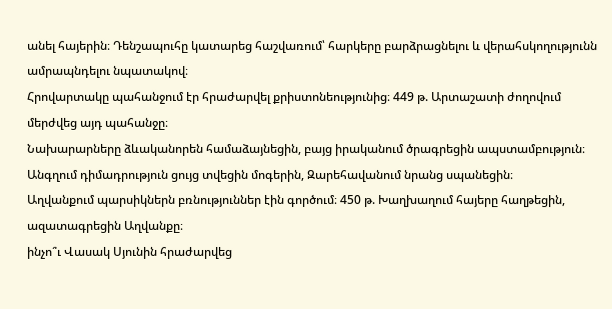անել հայերին։ Դենշապուհը կատարեց հաշվառում՝ հարկերը բարձրացնելու և վերահսկողությունն ամրապնդելու նպատակով։
Հրովարտակը պահանջում էր հրաժարվել քրիստոնեությունից։ 449 թ. Արտաշատի ժողովում մերժվեց այդ պահանջը։
Նախարարները ձևականորեն համաձայնեցին, բայց իրականում ծրագրեցին ապստամբություն։ Անգղում դիմադրություն ցույց տվեցին մոգերին, Զարեհավանում նրանց սպանեցին։
Աղվանքում պարսիկներն բռնություններ էին գործում։ 450 թ. Խաղխաղում հայերը հաղթեցին, ազատագրեցին Աղվանքը։
ինչո՞ւ Վասակ Սյունին հրաժարվեց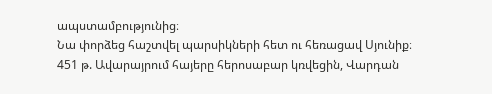ապստամբությունից։
Նա փորձեց հաշտվել պարսիկների հետ ու հեռացավ Սյունիք։
451 թ. Ավարայրում հայերը հերոսաբար կռվեցին, Վարդան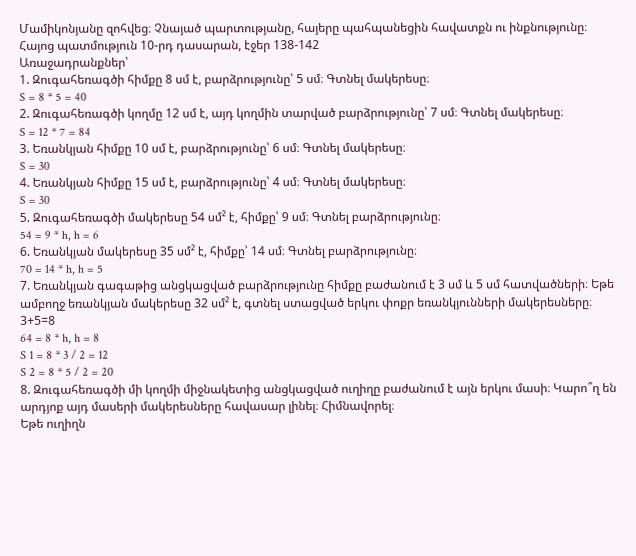Մամիկոնյանը զոհվեց։ Չնայած պարտությանը, հայերը պահպանեցին հավատքն ու ինքնությունը։
Հայոց պատմություն 10-րդ դասարան, էջեր 138-142
Առաջադրանքներ՝
1. Զուգահեռագծի հիմքը 8 սմ է, բարձրությունը՝ 5 սմ։ Գտնել մակերեսը։
S = 8 * 5 = 40
2. Զուգահեռագծի կողմը 12 սմ է, այդ կողմին տարված բարձրությունը՝ 7 սմ։ Գտնել մակերեսը։
S = 12 * 7 = 84
3. Եռանկյան հիմքը 10 սմ է, բարձրությունը՝ 6 սմ։ Գտնել մակերեսը։
S = 30
4. Եռանկյան հիմքը 15 սմ է, բարձրությունը՝ 4 սմ։ Գտնել մակերեսը։
S = 30
5. Զուգահեռագծի մակերեսը 54 սմ² է, հիմքը՝ 9 սմ։ Գտնել բարձրությունը։
54 = 9 * h, h = 6
6. Եռանկյան մակերեսը 35 սմ² է, հիմքը՝ 14 սմ։ Գտնել բարձրությունը։
70 = 14 * h, h = 5
7. Եռանկյան գագաթից անցկացված բարձրությունը հիմքը բաժանում է 3 սմ և 5 սմ հատվածների։ Եթե ամբողջ եռանկյան մակերեսը 32 սմ² է, գտնել ստացված երկու փոքր եռանկյունների մակերեսները։
3+5=8
64 = 8 * h, h = 8
S 1 = 8 * 3 / 2 = 12
S 2 = 8 * 5 / 2 = 20
8. Զուգահեռագծի մի կողմի միջնակետից անցկացված ուղիղը բաժանում է այն երկու մասի։ Կարո՞ղ են արդյոք այդ մասերի մակերեսները հավասար լինել։ Հիմնավորել։
Եթե ուղիղն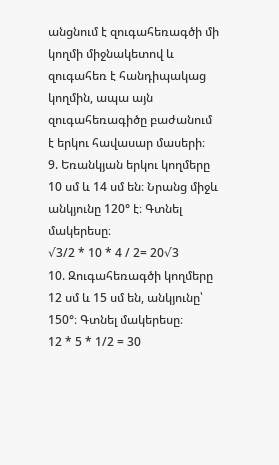անցնում է զուգահեռագծի մի կողմի միջնակետով և զուգահեռ է հանդիպակաց կողմին, ապա այն զուգահեռագիծը բաժանում է երկու հավասար մասերի։
9. Եռանկյան երկու կողմերը 10 սմ և 14 սմ են։ Նրանց միջև անկյունը 120° է։ Գտնել մակերեսը։
√3/2 * 10 * 4 / 2= 20√3
10. Զուգահեռագծի կողմերը 12 սմ և 15 սմ են, անկյունը՝ 150°։ Գտնել մակերեսը։
12 * 5 * 1/2 = 30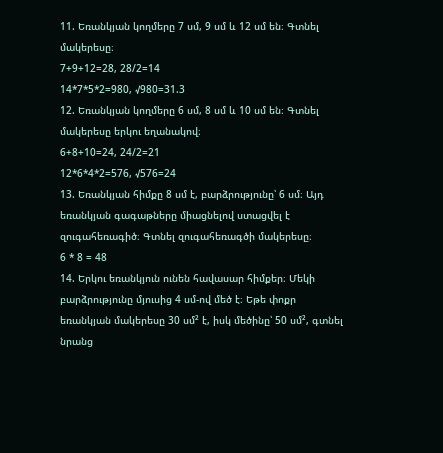11. Եռանկյան կողմերը 7 սմ, 9 սմ և 12 սմ են։ Գտնել մակերեսը։
7+9+12=28, 28/2=14
14*7*5*2=980, √980=31.3
12. Եռանկյան կողմերը 6 սմ, 8 սմ և 10 սմ են։ Գտնել մակերեսը երկու եղանակով։
6+8+10=24, 24/2=21
12*6*4*2=576, √576=24
13. Եռանկյան հիմքը 8 սմ է, բարձրությունը՝ 6 սմ։ Այդ եռանկյան գագաթները միացնելով ստացվել է զուգահեռագիծ։ Գտնել զուգահեռագծի մակերեսը։
6 * 8 = 48
14. Երկու եռանկյուն ունեն հավասար հիմքեր։ Մեկի բարձրությունը մյուսից 4 սմ-ով մեծ է։ Եթե փոքր եռանկյան մակերեսը 30 սմ² է, իսկ մեծինը՝ 50 սմ², գտնել նրանց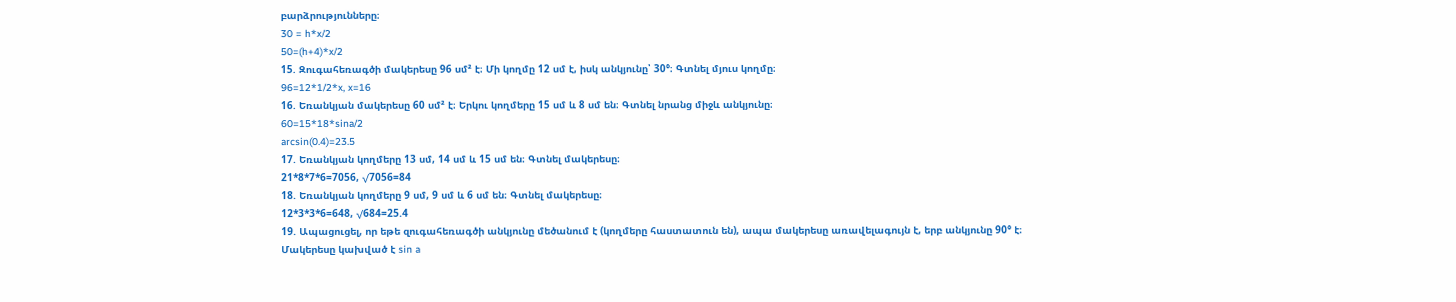բարձրությունները։
30 = h*x/2
50=(h+4)*x/2
15. Զուգահեռագծի մակերեսը 96 սմ² է։ Մի կողմը 12 սմ է, իսկ անկյունը՝ 30°։ Գտնել մյուս կողմը։
96=12*1/2*x, x=16
16. Եռանկյան մակերեսը 60 սմ² է։ Երկու կողմերը 15 սմ և 8 սմ են։ Գտնել նրանց միջև անկյունը։
60=15*18*sina/2
arcsin(0.4)=23.5
17. Եռանկյան կողմերը 13 սմ, 14 սմ և 15 սմ են։ Գտնել մակերեսը։
21*8*7*6=7056, √7056=84
18. Եռանկյան կողմերը 9 սմ, 9 սմ և 6 սմ են։ Գտնել մակերեսը։
12*3*3*6=648, √684=25.4
19. Ապացուցել, որ եթե զուգահեռագծի անկյունը մեծանում է (կողմերը հաստատուն են), ապա մակերեսը առավելագույն է, երբ անկյունը 90° է։
Մակերեսը կախված է sin a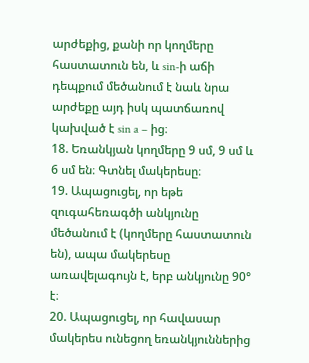արժեքից, քանի որ կողմերը հաստատուն են, և sin-ի աճի դեպքում մեծանում է նաև նրա արժեքը այդ իսկ պատճառով կախված է sin a – ից։
18. Եռանկյան կողմերը 9 սմ, 9 սմ և 6 սմ են։ Գտնել մակերեսը։
19. Ապացուցել, որ եթե զուգահեռագծի անկյունը մեծանում է (կողմերը հաստատուն են), ապա մակերեսը առավելագույն է, երբ անկյունը 90° է։
20. Ապացուցել, որ հավասար մակերես ունեցող եռանկյուններից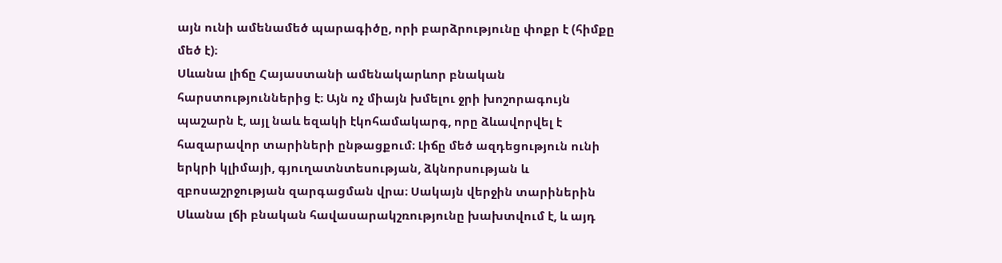այն ունի ամենամեծ պարագիծը, որի բարձրությունը փոքր է (հիմքը մեծ է)։
Սևանա լիճը Հայաստանի ամենակարևոր բնական հարստություններից է։ Այն ոչ միայն խմելու ջրի խոշորագույն պաշարն է, այլ նաև եզակի էկոհամակարգ, որը ձևավորվել է հազարավոր տարիների ընթացքում։ Լիճը մեծ ազդեցություն ունի երկրի կլիմայի, գյուղատնտեսության, ձկնորսության և զբոսաշրջության զարգացման վրա։ Սակայն վերջին տարիներին Սևանա լճի բնական հավասարակշռությունը խախտվում է, և այդ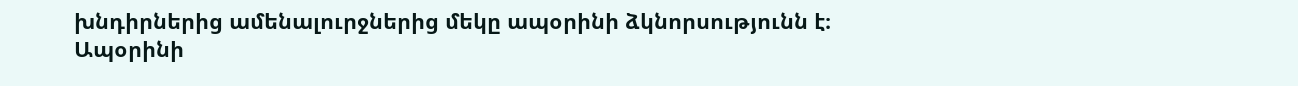խնդիրներից ամենալուրջներից մեկը ապօրինի ձկնորսությունն է։
Ապօրինի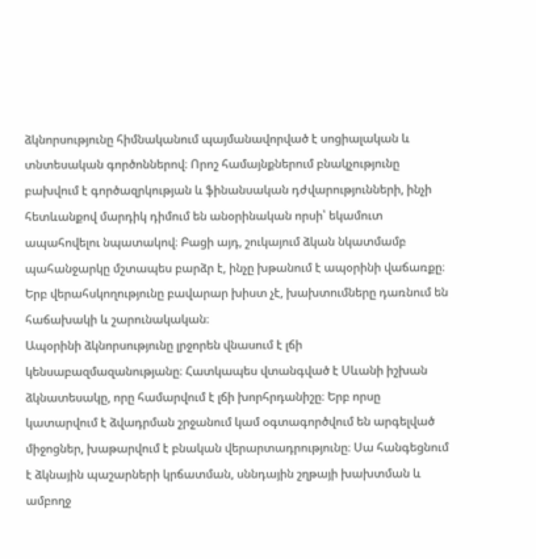ձկնորսությունը հիմնականում պայմանավորված է սոցիալական և տնտեսական գործոններով։ Որոշ համայնքներում բնակչությունը բախվում է գործազրկության և ֆինանսական դժվարությունների, ինչի հետևանքով մարդիկ դիմում են անօրինական որսի՝ եկամուտ ապահովելու նպատակով։ Բացի այդ, շուկայում ձկան նկատմամբ պահանջարկը մշտապես բարձր է, ինչը խթանում է ապօրինի վաճառքը։ Երբ վերահսկողությունը բավարար խիստ չէ, խախտումները դառնում են հաճախակի և շարունակական։
Ապօրինի ձկնորսությունը լրջորեն վնասում է լճի կենսաբազմազանությանը։ Հատկապես վտանգված է Սևանի իշխան ձկնատեսակը, որը համարվում է լճի խորհրդանիշը։ Երբ որսը կատարվում է ձվադրման շրջանում կամ օգտագործվում են արգելված միջոցներ, խաթարվում է բնական վերարտադրությունը։ Սա հանգեցնում է ձկնային պաշարների կրճատման, սննդային շղթայի խախտման և ամբողջ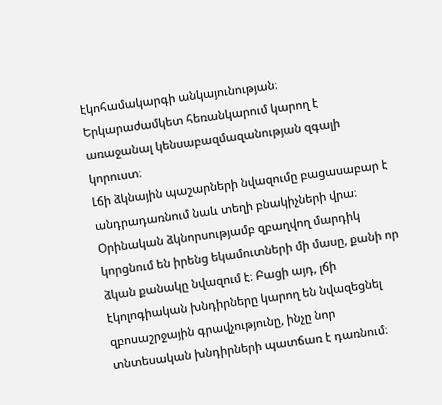էկոհամակարգի անկայունության։ Երկարաժամկետ հեռանկարում կարող է առաջանալ կենսաբազմազանության զգալի կորուստ։
Լճի ձկնային պաշարների նվազումը բացասաբար է անդրադառնում նաև տեղի բնակիչների վրա։ Օրինական ձկնորսությամբ զբաղվող մարդիկ կորցնում են իրենց եկամուտների մի մասը, քանի որ ձկան քանակը նվազում է։ Բացի այդ, լճի էկոլոգիական խնդիրները կարող են նվազեցնել զբոսաշրջային գրավչությունը, ինչը նոր տնտեսական խնդիրների պատճառ է դառնում։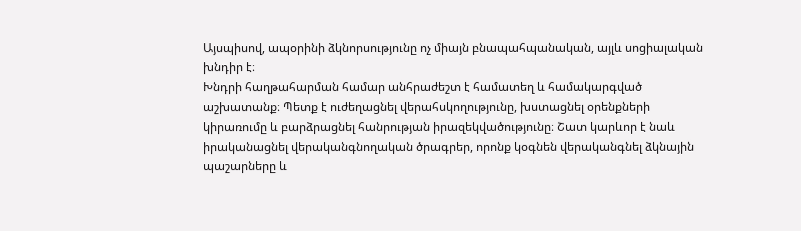Այսպիսով, ապօրինի ձկնորսությունը ոչ միայն բնապահպանական, այլև սոցիալական խնդիր է։
Խնդրի հաղթահարման համար անհրաժեշտ է համատեղ և համակարգված աշխատանք։ Պետք է ուժեղացնել վերահսկողությունը, խստացնել օրենքների կիրառումը և բարձրացնել հանրության իրազեկվածությունը։ Շատ կարևոր է նաև իրականացնել վերականգնողական ծրագրեր, որոնք կօգնեն վերականգնել ձկնային պաշարները և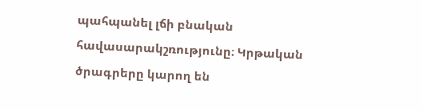պահպանել լճի բնական հավասարակշռությունը։ Կրթական ծրագրերը կարող են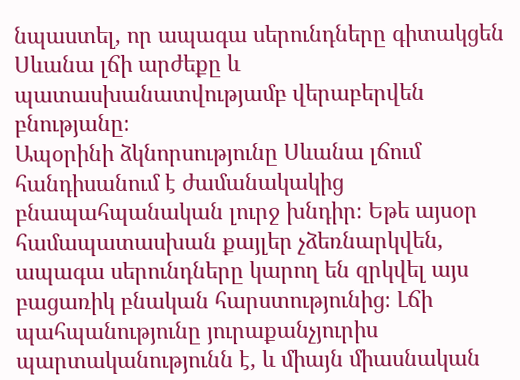նպաստել, որ ապագա սերունդները գիտակցեն Սևանա լճի արժեքը և պատասխանատվությամբ վերաբերվեն բնությանը։
Ապօրինի ձկնորսությունը Սևանա լճում հանդիսանում է ժամանակակից բնապահպանական լուրջ խնդիր։ Եթե այսօր համապատասխան քայլեր չձեռնարկվեն, ապագա սերունդները կարող են զրկվել այս բացառիկ բնական հարստությունից։ Լճի պահպանությունը յուրաքանչյուրիս պարտականությունն է, և միայն միասնական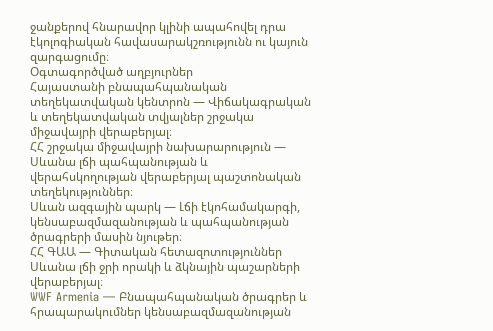ջանքերով հնարավոր կլինի ապահովել դրա էկոլոգիական հավասարակշռությունն ու կայուն զարգացումը։
Օգտագործված աղբյուրներ
Հայաստանի բնապահպանական տեղեկատվական կենտրոն — Վիճակագրական և տեղեկատվական տվյալներ շրջակա միջավայրի վերաբերյալ։
ՀՀ շրջակա միջավայրի նախարարություն — Սևանա լճի պահպանության և վերահսկողության վերաբերյալ պաշտոնական տեղեկություններ։
Սևան ազգային պարկ — Լճի էկոհամակարգի, կենսաբազմազանության և պահպանության ծրագրերի մասին նյութեր։
ՀՀ ԳԱԱ — Գիտական հետազոտություններ Սևանա լճի ջրի որակի և ձկնային պաշարների վերաբերյալ։
WWF Armenia — Բնապահպանական ծրագրեր և հրապարակումներ կենսաբազմազանության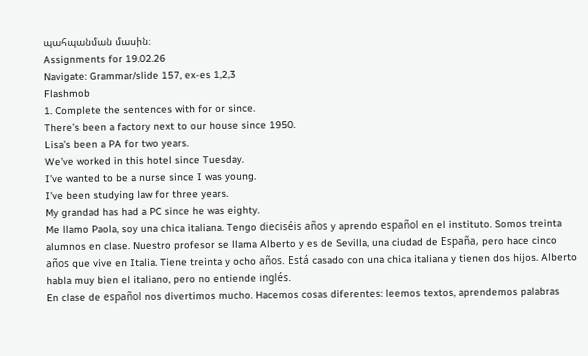պահպանման մասին։
Assignments for 19.02.26
Navigate: Grammar/slide 157, ex-es 1,2,3
Flashmob
1. Complete the sentences with for or since.
There’s been a factory next to our house since 1950.
Lisa’s been a PA for two years.
We’ve worked in this hotel since Tuesday.
I’ve wanted to be a nurse since I was young.
I’ve been studying law for three years.
My grandad has had a PC since he was eighty.
Me llamo Paola, soy una chica italiana. Tengo dieciséis años y aprendo español en el instituto. Somos treinta alumnos en clase. Nuestro profesor se llama Alberto y es de Sevilla, una ciudad de España, pero hace cinco años que vive en Italia. Tiene treinta y ocho años. Está casado con una chica italiana y tienen dos hijos. Alberto habla muy bien el italiano, pero no entiende inglés.
En clase de español nos divertimos mucho. Hacemos cosas diferentes: leemos textos, aprendemos palabras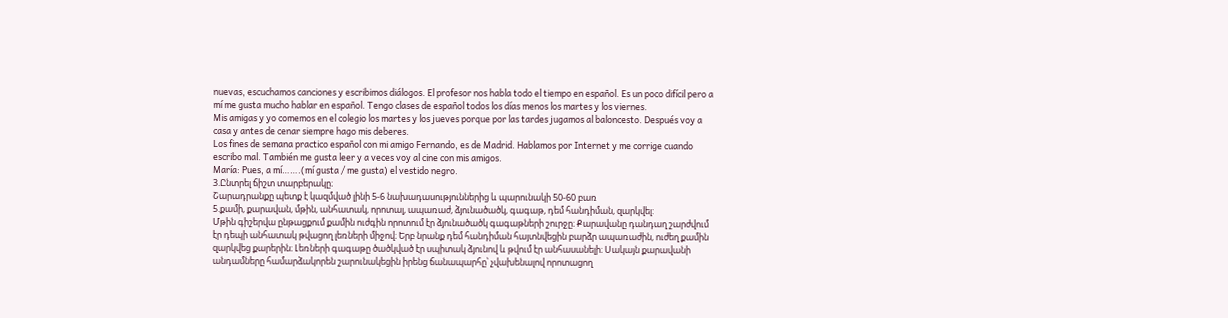nuevas, escuchamos canciones y escribimos diálogos. El profesor nos habla todo el tiempo en español. Es un poco difícil pero a mí me gusta mucho hablar en español. Tengo clases de español todos los días menos los martes y los viernes.
Mis amigas y yo comemos en el colegio los martes y los jueves porque por las tardes jugamos al baloncesto. Después voy a casa y antes de cenar siempre hago mis deberes.
Los fines de semana practico español con mi amigo Fernando, es de Madrid. Hablamos por Internet y me corrige cuando escribo mal. También me gusta leer y a veces voy al cine con mis amigos.
María: Pues, a mí…….(mí gusta / me gusta) el vestido negro.
3.Ընտրել ճիշտ տարբերակը։
Շարադրանքը պետք է կազմված լինի 5-6 նախադասություններից և պարունակի 50-60 բառ
5.քամի, քարավան, մթին, անհատակ, որոտալ, ապառաժ, ձյունածածկ, գագաթ, դեմ հանդիման, զարկվել:
Մթին գիշերվա ընթացքում քամին ուժգին որոտում էր ձյունածածկ գագաթների շուրջը։ Քարավանը դանդաղ շարժվում էր դեպի անհատակ թվացող լեռների միջով։ Երբ նրանք դեմ հանդիման հայտնվեցին բարձր ապառաժին, ուժեղ քամին զարկվեց քարերին։ Լեռների գագաթը ծածկված էր սպիտակ ձյունով և թվում էր անհասանելի։ Սակայն քարավանի անդամները համարձակորեն շարունակեցին իրենց ճանապարհը՝ չվախենալով որոտացող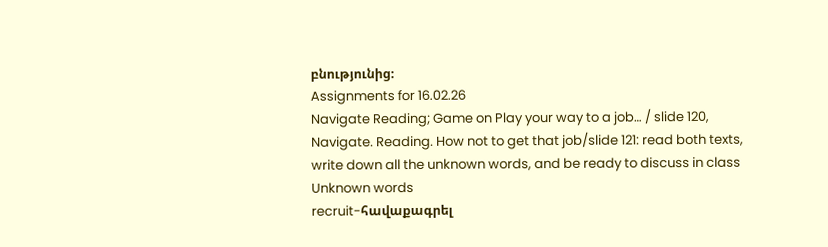բնությունից։
Assignments for 16.02.26
Navigate Reading; Game on Play your way to a job… / slide 120,
Navigate. Reading. How not to get that job/slide 121: read both texts, write down all the unknown words, and be ready to discuss in class
Unknown words
recruit-հավաքագրել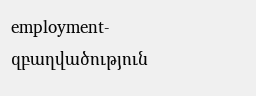employment-զբաղվածություն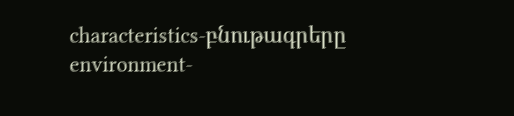characteristics-բնութագրերը
environment-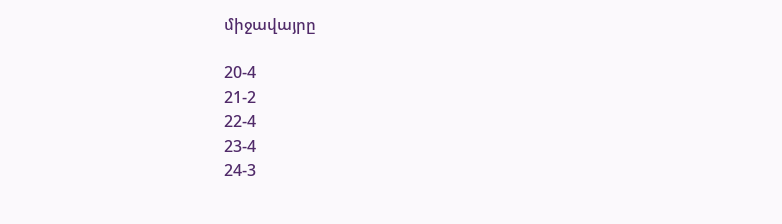միջավայրը

20-4
21-2
22-4
23-4
24-3